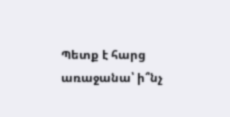Պետք է հարց առաջանա՝ ի՞նչ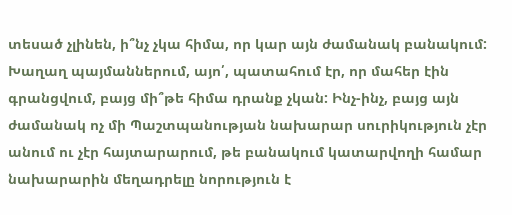տեսած չլինեն, ի՞նչ չկա հիմա, որ կար այն ժամանակ բանակում: Խաղաղ պայմաններում, այո՛, պատահում էր, որ մահեր էին գրանցվում, բայց մի՞թե հիմա դրանք չկան: Ինչ-ինչ, բայց այն ժամանակ ոչ մի Պաշտպանության նախարար սուրիկություն չէր անում ու չէր հայտարարում, թե բանակում կատարվողի համար նախարարին մեղադրելը նորություն է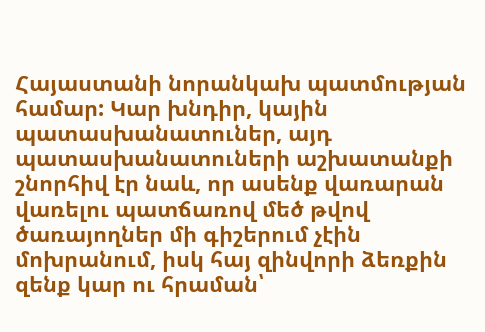Հայաստանի նորանկախ պատմության համար: Կար խնդիր, կային պատասխանատուներ, այդ պատասխանատուների աշխատանքի շնորհիվ էր նաև, որ ասենք վառարան վառելու պատճառով մեծ թվով ծառայողներ մի գիշերում չէին մոխրանում, իսկ հայ զինվորի ձեռքին զենք կար ու հրաման՝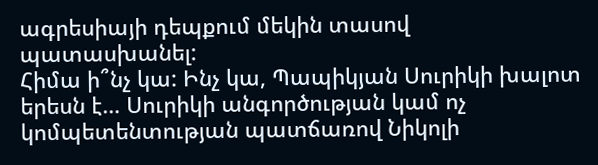ագրեսիայի դեպքում մեկին տասով պատասխանել:
Հիմա ի՞նչ կա: Ինչ կա, Պապիկյան Սուրիկի խալոտ երեսն է… Սուրիկի անգործության կամ ոչ կոմպետենտության պատճառով Նիկոլի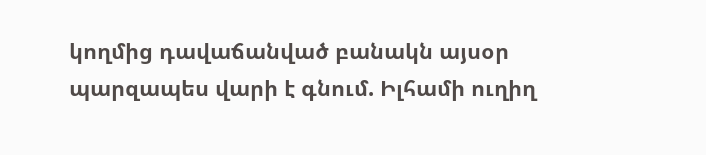կողմից դավաճանված բանակն այսօր պարզապես վարի է գնում. Իլհամի ուղիղ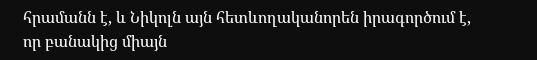հրամանն է, և Նիկոլն այն հետևողականորեն իրագործում է, որ բանակից միայն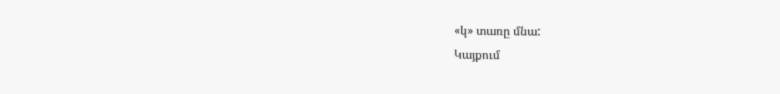«կ» տառը մնա:
Կայքում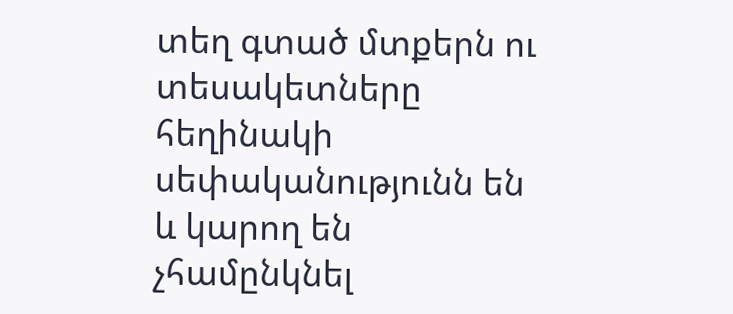տեղ գտած մտքերն ու տեսակետները հեղինակի սեփականությունն են և կարող են չհամընկնել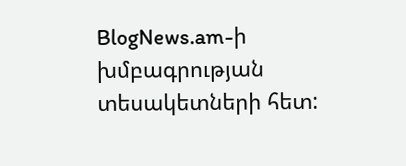BlogNews.am-ի խմբագրության տեսակետների հետ: